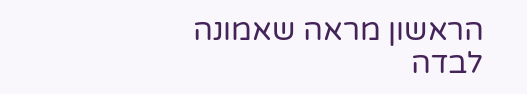הראשון מראה שאמונה לבדה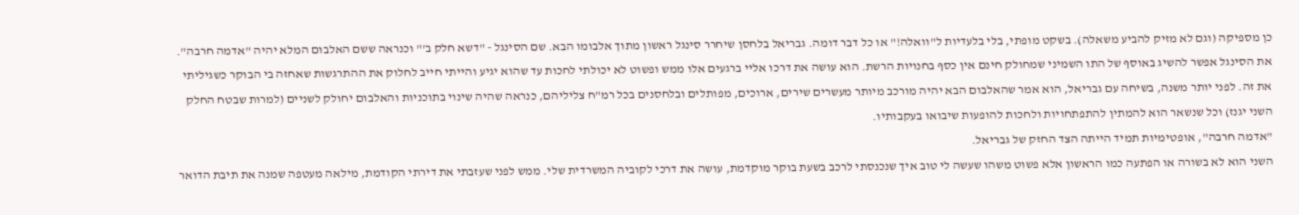כן מספיקה (וגם לא מזיק להביע משאלה). בשקט מופתי, בלי בלעדיות ל"וואלה!" או כל דבר דומה. גבריאל בלחסן שיחרר סינגל ראשון מתוך אלבומו הבא. שם הסינגל - "דשא חלק ב'" וכנראה ששם האלבום המלא יהיה "אדמה חרבה". את הסינגל אפשר להשיג באוסף של התו השמיני שמחולק חינם אין כסף בחנויות הרשת. הוא עושה את דרכו אליי ברגעים אלו ממש ופשוט לא יכולתי לחכות עד שהוא יגיע והייתי חייב לחלוק את ההתרגשות שאחזה בי הבוקר כשגיליתי את זה. לפני יותר משנה, בשיחה עם גבריאל, הוא אמר שהאלבום הבא יהיה מורכב מיותר מעשרים שירים, ארוכים, מפותלים ובלחסנים בכל רמ"ח צליליהם, כנראה שהיה שינוי בתוכניות והאלבום יחולק לשניים (למרות שבטח החלק השני יגנז) וכל שנשאר הוא להמתין להתפתחויות ולחכות להופעות שיבואו בעקבותיו.
"אדמה חרבה", אופטימיות תמיד הייתה הצד החזק של גבריאל.
השני הוא לא בשורה או הפתעה כמו הראשון אלא פשוט משהו שעשה לי טוב איך שנכנסתי לרכב בשעת בוקר מוקדמת, עושה את דרכי לקוביה המשרדית שלי. ממש לפני שעזבתי את דירתי הקודמת, מילאה מעטפה שמנה את תיבת הדואר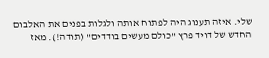שלי. איזה תענוג היה לפתוח אותה ולגלות בפנים את האלבום החדש של דויד פרץ "כולם מעשים בודדים" (תודה!). מאז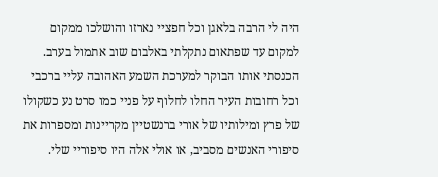היה לי הרבה בלאגן וכל חפציי נארזו והושלכו ממקום למקום עד שפתאום נתקלתי באלבום שוב אתמול בערב. הכנסתי אותו הבוקר למערכת השמע האהובה עליי ברכבי וכל רחובות העיר החלו לחלוף על פניי כמו סרט נע כשקולו של פרץ ומילותיו של אורי ברנשטיין מקריינות ומספרות את סיפורי האנשים מסביב, או אולי אלה היו סיפוריי שלי.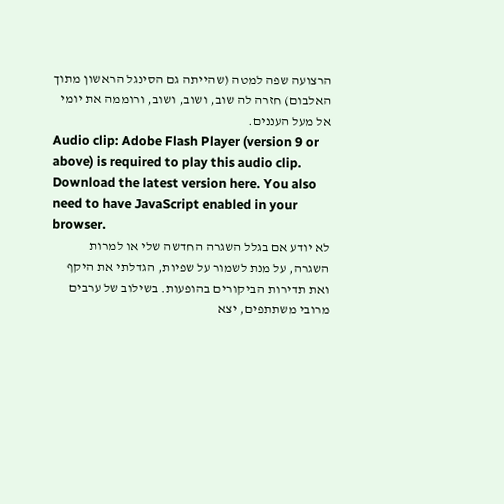הרצועה שפה למטה (שהייתה גם הסינגל הראשון מתוך האלבום) חזרה לה שוב, ושוב, ושוב, ורוממה את יומי אל מעל העננים.
Audio clip: Adobe Flash Player (version 9 or above) is required to play this audio clip. Download the latest version here. You also need to have JavaScript enabled in your browser.
לא יודע אם בגלל השגרה החדשה שלי או למרות השגרה, על מנת לשמור על שפיות, הגדלתי את היקף ואת תדירות הביקורים בהופעות. בשילוב של ערבים מרובי משתתפים, יצא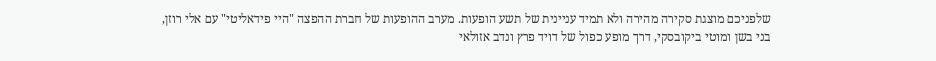שלפניכם מוצגת סקירה מהירה ולא תמיד עניינית של תשע הופעות. מערב ההופעות של חברת ההפצה "היי פידאליטי" עם אלי רוזן, בני בשן ומוטי ביקובסקי, דרך מופע כפול של דויד פרץ ונדב אזולאי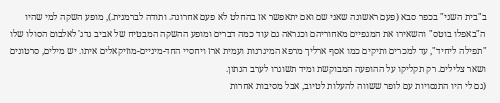ב"בית השני" בכפר סבא (פעם ראשונה שאני שם ואם יתאפשר אז בהחלט לא פעם אחרונה. ותודה לברמנית.), מופע השקה למי שהיו ה"באפלו בוטס" והשאירו את המגפיים מאחוריהם וכנראה גם עוד כמה דברים ומופע ההשקה המבטיח של אביב גדג' לאלבום הסולו שלו "תפילה ליחיד", עד למכרים ותיקים כמו אסף ארליך מרפא המיגרנות ועמית ארז ויחסיי החד-מיניים-מוזיקאלים איתו. יש מילים, סרטונים ושאר צלילים. רק תקליקו על ההופעה המבוקשת ומיד תשוגרו לערב הנתון.
(גם לי היו התנסויות עם לופר ששווה להעלות לטיוב, אבל מסיבות אחרות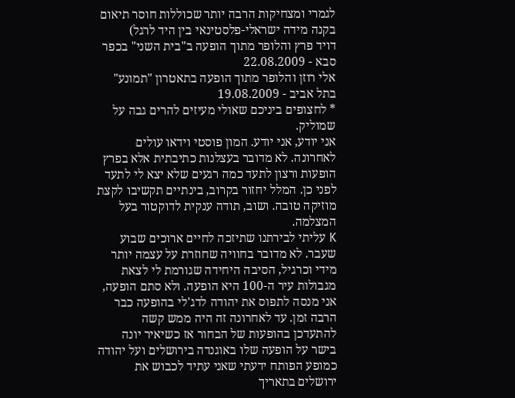לגמרי ומצחיקות הרבה יותר שכוללות חוסר תיאום בקנה מידה ישראלי-פלסטינאי בין היד לרגל)
דויד פרץ והלופר מתוך הופעה ב"בית השני" בכפר סבא - 22.08.2009
אלי רוזן והלופר מתוך הופעה בתאטרון "תמונע" בתל אביב - 19.08.2009
* לחצופים ביניכם שאולי מעיזים להרים גבה על שמוליק.
אני יודע, אני יודע. המון פוסטי וידאו עולים לאחרונה. לא מדובר בעצלנות כתיבתית אלא בפרץ הופעות ורצון לתעד כמה רגעים שלא יצא לי לתעד לפני כן. המלל יחזור בקרוב, בינתיים תקשיבו לקצת מוזיקה טובה. ושוב, תודה ענקית לדוקטור בעל המצלמה.
K עליתי לבירתנו שתיזכה לחיים ארוכים שבוע שעבר. לא מדובר בחוויה שחוזרת על עצמה יותר מידי וכרגיל, הסיבה היחידה שגורמת לי לצאת מגבולות עיר ה-100 היא הופעה. ולא סתם הופעה, אני מנסה לתפוס את יהודה לדג'לי בהופעה כבר הרבה זמן. עד לאחרונה זה היה ממש קשה להתעדכן בהופעות של הבחור אז כשיאיר יונה בישר על הופעה שלו באוגנדה בירושלים ועל יהודה כמופע הפותח ידעתי שאני עתיד לכבוש את ירושלים בתאריך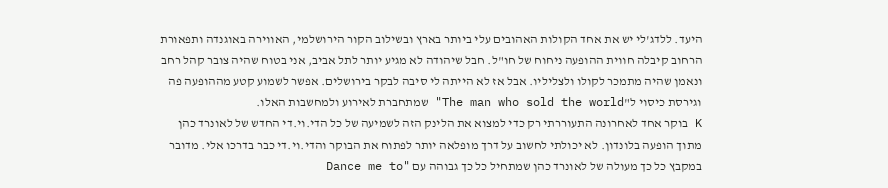היעד. ללדג'לי יש את אחד הקולות האהובים עלי ביותר בארץ ובשילוב הקור הירושלמי, האווירה באוגנדה ותפאורת הרחוב קיבלה חווית ההופעה ניחוח של חו"ל. חבל שיהודה לא מגיע יותר לתל אביב, אני בטוח שהיה צובר קהל רחב ונאמן שהיה מתמכר לקולו ולצליליו. אבל אז לא הייתה לי סיבה לבקר בירושלים. אפשר לשמוע קטע מההופעה פה וגירסת כיסוי ל"The man who sold the world" שמתחברת לאירוע ולמחשבות האלו.
K בוקר אחד לאחרונה התעוררתי רק כדי למצוא את הלינק הזה לשמיעה של כל הדי.וי.די החדש של לאונרד כהן מתוך הופעה בלונדון. לא יכולתי לחשוב על דרך מופלאה יותר לפתוח את הבוקר והדי.וי.די כבר בדרכו אלי. מדובר במקבץ כל כך מעולה של לאונרד כהן שמתחיל כל כך גבוהה עם "Dance me to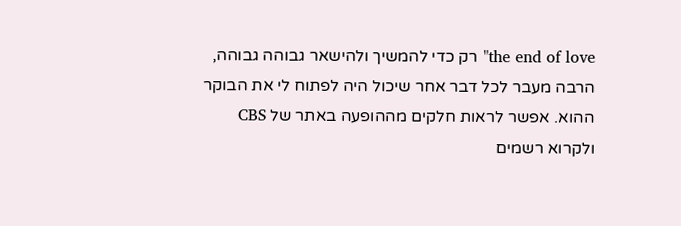the end of love" רק כדי להמשיך ולהישאר גבוהה גבוהה, הרבה מעבר לכל דבר אחר שיכול היה לפתוח לי את הבוקר ההוא. אפשר לראות חלקים מההופעה באתר של CBS ולקרוא רשמים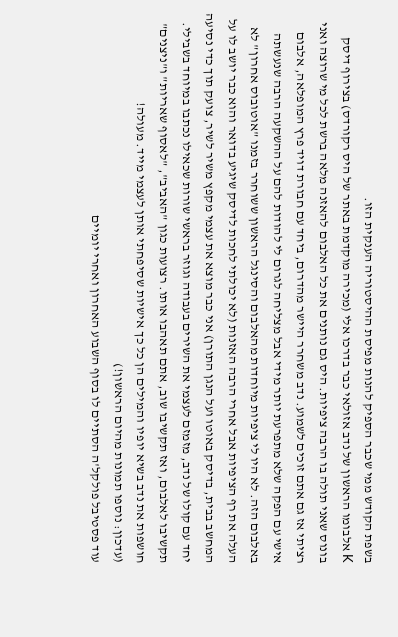בשפת הקודש ממי שכבר הספיק להנות מפיסת ההיסטוריה הענקית הזו.
K אלבומו הראשון של נדב אזולאי כבר בדרכו אלי (מכירה מוקדמת באתר של היס רקורדס) בצירוף דיסק בונוס שאני תולה בו הרבה ציפיות. היס גם נותנים את כל האלבום להאזנה מלאה ברשת לכל מי שרוצה ואני רציתי אז גם אתם זוכים לשמוע. נדב משחרר היישר מהדרום, ביחד עם חבורת דויד פרץ המופלאה, אלבום אישי עם הפקה שלא מתפרעת יותר מידי אבל מצליחה לגרום לי להודות להם על ההשקעה הרבה שנעשתה באלבום הזה. לא היו לי ציפיות מיוחדות מהאלבום והסינגל הראשון ששוחרר בזמנו "אוטובוס אחרון" לא העלה את רף הציפיות אבל אחרי הרבה האזנות (לא יכולתי לחכות לדיסק שיגיע בדואר והוא כבר יושב לו על המחשב בבית, בדיסק באוטו ועל הנגן התורן) אני כבר מוצא את עצמי מקפץ משיר לשיר, צועק תוך כדי נסיעה יחד עם קולו של נדב, מזמזם לעצמי את השירים בעבודה וגוזר בראשי שורות שכאילו נכתבו במיוחד בשבילי. תקשיבו לאלבום, ואז תקשיבו שוב, אתם תאהבו אותו. רצועות כגון "האביב", "לאסוף שאריות" ו"ניצנים" חושפות את נדב בשיא יופיו והמילים הן כל כך אישיות שסיפחתי אותן לעצמי מייד. מעולה!
(עדכון: נוספו תמונות מהיום הראשון!)
עוד פסטיבל פולקל'ה הסתיים לו בסוף השבוע האחרון ואחרי יומיים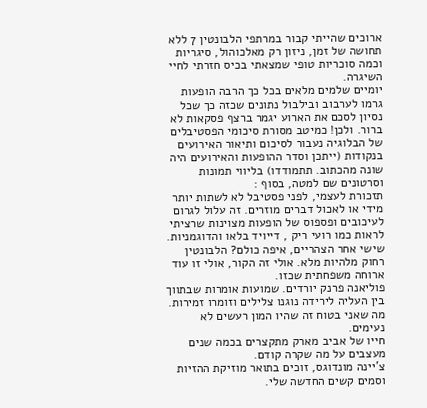ארוכים שהייתי קבור במרתפי הלבונטין 7 ללא תחושה של זמן, ניזון רק מאלכוהול, סיגריות וכמה סוכריות טופי שמצאתי בכיס חזרתי לחיי השיגרה.
יומיים שלמים מלאים בכל כך הרבה הופעות גרמו לערבוב ובילבול נתונים שכזה כך שכל נסיון לסכם את הארוע יגמר ברצף פסקאות לא ברור. ולכן! כמיטב מסורת סיכומי הפסטיבלים של הבלוגיה נעבור לסיכום ותיאור האירועים בנקודות (ייתכן וסדר ההופעות והאירועים היה שונה מהכתוב. תתמודדו) בליווי תמונות וסרטונים שם למטה, בסוף :
תזכורת לעצמי, לפני פסטיבל לא לשתות יותר מידי או לאכול דברים מוזרים. זה עלול לגרום לעיכובים ופספוס של הופעות מצוינות שרציתי לראות כמו רועי ריק , דייויד בלאו והדוגמניות.
שישי אחר הצהריים, איפה כולם? הלבונטין רחוק מלהיות מלא. אולי זה הקור, אולי זו עוד ארוחה משפחתית שכזו.
פוליאנה פרנק יורדים. שמועות אומרות שבתווך בין העליה לירידה נוגנו צלילים וזומרו זמירות. מה שאני בטוח זה שהיו המון רעשים לא נעימים.
חייו של אביב מארק מתקצרים בכמה שנים מעצבים על מה שקרה קודם.
צ'יינה מונדוגס, זוכים בתואר מוזיקת ההזיות וסמים קשים החדשה שלי.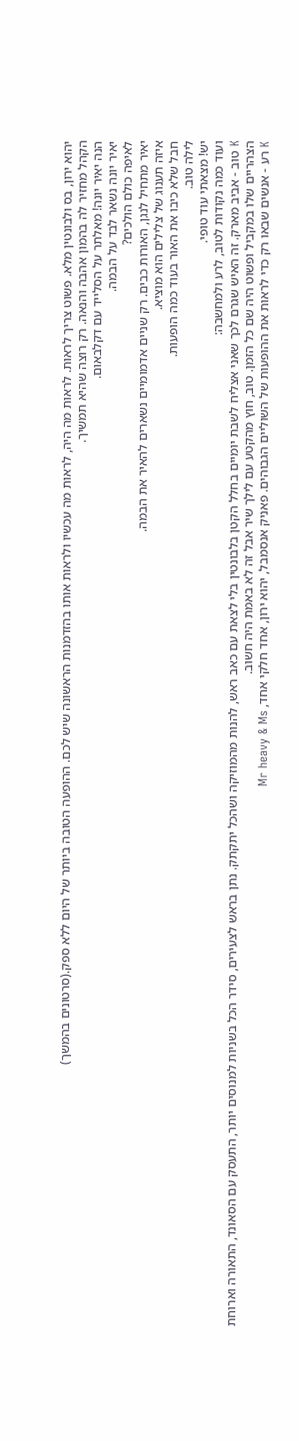יהוא ירון, בס ולבונטין מלא. פשוט צריך לראות. לראות מה היה, לראות מה עכשיו ולראות אותו בהזדמנות הראשונה שיש לכם. ההופעה הטובה ביותר של היום ללא ספק.(סרטונים בהמשך)
הקהל מחזיר לה בהמון אהבה והנאה. רק רוצה שהיא תמשיך.
הנה יאיר יונה! מאלתר על הסלייד עם דקלבאום.
יאיר יונה נשאר לבד על הבמה.
לאיפה כולם הולכים?
יאיר מתחיל לנגן, האורות כבים. רק שניים אדמומיים נשארים להאיר את הבמה.
איזה תענוג של צלילים הוא מוציא.
חבל שלא כיבו את האור בעוד כמה הופעות.
לילה טוב.
יש! מצאתי עוד טופי.
ועוד כמה נקודות לטוב, לרע ולמחשבה:
K טוב - אביב מארק. זה האיש שגרם לכך שאני אצליח לשבת יומיים בחלל הקטן בלבונטין בלי לצאת עם כאב ראש, להנות מהמוזיקה ושהכל יתקתק. נתן בראש לצעירים, סידר הכל בשניות למנוסים יותר, התעסק עם הסאונד, התאורה וארוחת הצהריים שלו במקביל ופשוט היה שם כל הזמן. טוב, חוץ מהקטע עם לילך שיר אבל זה לא באמת היה חשוב.
K רע - אנשים שבאו רק כדי לראות את ההופעות של השוליים הגבוהים. פאניק אנסמבל, יהוא ירון, אחד חלקי אחד, Mr heavy & Ms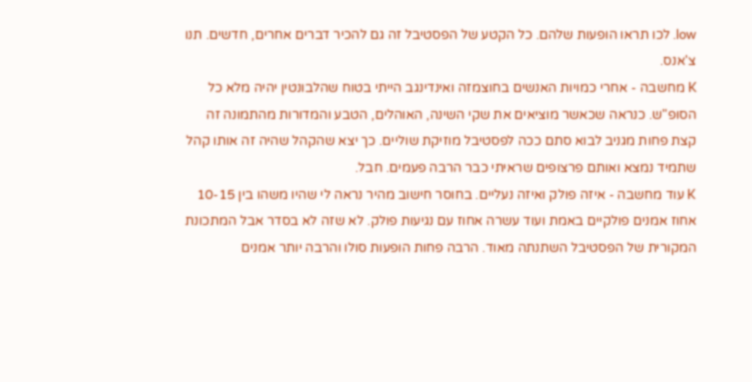low. לכו תראו הופעות שלהם. כל הקטע של הפסטיבל זה גם להכיר דברים אחרים, חדשים. תנו צ'אנס.
K מחשבה - אחרי כמויות האנשים בחוצמזה ואינדינגב הייתי בטוח שהלבונטין יהיה מלא כל הסופ"ש. כנראה שכאשר מוציאים את שקי השינה, האוהלים, הטבע והמדורות מהתמונה זה קצת פחות מגניב לבוא סתם ככה לפסטיבל מוזיקת שוליים. כך יצא שהקהל שהיה זה אותו קהל שתמיד נמצא ואותם פרצופים שראיתי כבר הרבה פעמים. חבל.
K עוד מחשבה - איזה פולק ואיזה נעליים. בחוסר חישוב מהיר נראה לי שהיו משהו בין 10-15 אחוז אמנים פולקיים באמת ועוד עשרה אחוז עם נגיעות פולק. לא שזה לא בסדר אבל המתכונת המקורית של הפסטיבל השתנתה מאוד. הרבה פחות הופעות סולו והרבה יותר אמנים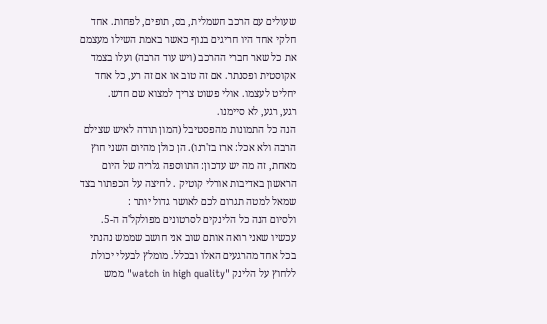שעולים עם הרכב חשמלית, בס, תופים, לפחות. אחד חלקי אחד היו חריגים בנוף כאשר באמת השילו מעצמם את כל שאר חברי ההרכב (ויש עוד הרבה) ועלו בצמד אקוסטית ופסנתר. אם זה טוב או אם זה רע, כל אחד יחליט לעצמו. אולי פשוט צריך למצוא שם חדש.
רגע, רגע, לא סיימנו.
הנה כל התמונות מהפסטיבל (המון תודה לאיש שצילם הרבה ולא אכל: ארז בז'רנו). הן כולן מהיום השני חוץ מאחת, זה מה יש עדכון: התווספה גלריה של היום הראשון באדיבות אורלי קוטיק . לחיצה על הכפתור בצד שמאל למטה תגרום לכם לאושר גדול יותר :
ולסיום הנה כל הלינקים לסרטונים מפולקל'ה ה-5. עכשיו שאני רואה אותם שוב אני חושב שממש נהנתי בכל אחד מהרגעים האלו ובכלל. מומלץ לבעלי יכולת ללחוץ על הלינק "watch in high quality" ממש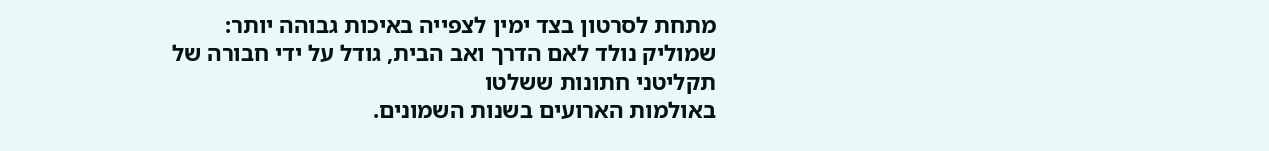מתחת לסרטון בצד ימין לצפייה באיכות גבוהה יותר:
שמוליק נולד לאם הדרך ואב הבית, גודל על ידי חבורה של תקליטני חתונות ששלטו
באולמות הארועים בשנות השמונים.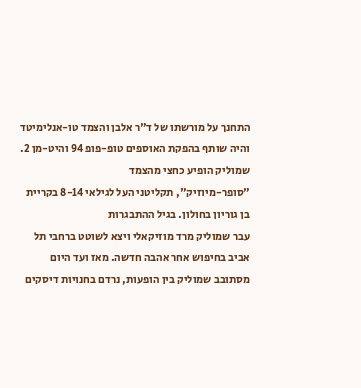התחנך על מורשתו של ד"ר אלבן והצמד טו-אנלימיטד
והיה שותף בהפקת האוספים טופ-פופ 94 והיט-מן 2. שמוליק הופיע כחצי מהצמד
"סופר-מיוזיק", תקליטני העל לגילאי 8-14 בקריית בן גוריון בחולון. בגיל ההתבגרות
עבר שמוליק מרד מוזיקאלי ויצא לשוטט ברחבי תל אביב בחיפוש אחר אהבה חדשה. מאז ועד היום
מסתובב שמוליק בין הופעות, נרדם בחנויות דיסקים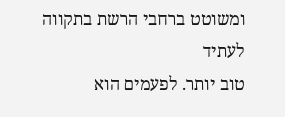ומשוטט ברחבי הרשת בתקווה לעתיד
טוב יותר. לפעמים הוא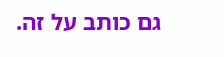גם כותב על זה.